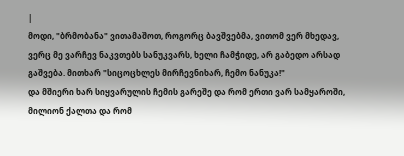|
მოდი, "ბრმობანა" ვითამაშოთ, როგორც ბავშვებმა, ვითომ ვერ მხედავ, ვერც მე ვარჩევ ნაკვთებს სანუკვარს, ხელი ჩამჭიდე, არ გაბედო არსად გაშვება. მითხარ "სიცოცხლეს მირჩევნიხარ, ჩემო ნანუკა!"
და მშიერი ხარ სიყვარულის ჩემის გარეშე და რომ ერთი ვარ სამყაროში, მილიონ ქალთა და რომ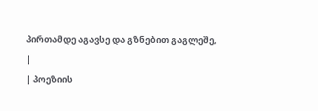პირთამდე აგავსე და გზნებით გაგლეშე,
|
| პოეზიის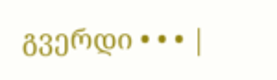გვერდი • • • |